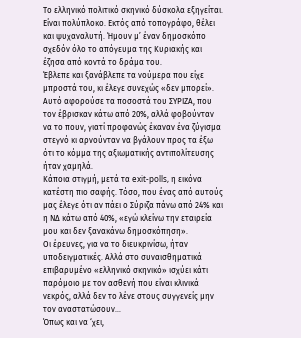Το ελληνικό πολιτικό σκηνικό δύσκολα εξηγείται. Είναι πολύπλοκο. Εκτός από τοπογράφο, θέλει και ψυχαναλυτή. Ήμουν μ’ έναν δημοσκόπο σχεδόν όλο το απόγευμα της Κυριακής και έζησα από κοντά το δράμα του.
Έβλεπε και ξανάβλεπε τα νούμερα που είχε μπροστά του, κι έλεγε συνεχώς «δεν μπορεί». Αυτό αφορούσε τα ποσοστά του ΣΥΡΙΖΑ, που τον έβρισκαν κάτω από 20%, αλλά φοβούνταν να το πουν, γιατί προφανώς έκαναν ένα ζύγισμα στεγνό κι αρνούνταν να βγάλουν προς τα έξω ότι το κόμμα της αξιωματικής αντιπολίτευσης ήταν χαμηλά.
Κάποια στιγμή, μετά τα exit-polls, η εικόνα κατέστη πιο σαφής. Τόσο, που ένας από αυτούς μας έλεγε ότι αν πάει ο Σύριζα πάνω από 24% και η ΝΔ κάτω από 40%, «εγώ κλείνω την εταιρεία μου και δεν ξανακάνω δημοσκόπηση».
Οι έρευνες, για να το διευκρινίσω, ήταν υποδειγματικές. Αλλά στο συναισθηματικά επιβαρυμένο «ελληνικό σκηνικό» ισχύει κάτι παρόμοιο με τον ασθενή που είναι κλινικά νεκρός, αλλά δεν το λένε στους συγγενείς μην τον αναστατώσουν…
Όπως και να ‘χει,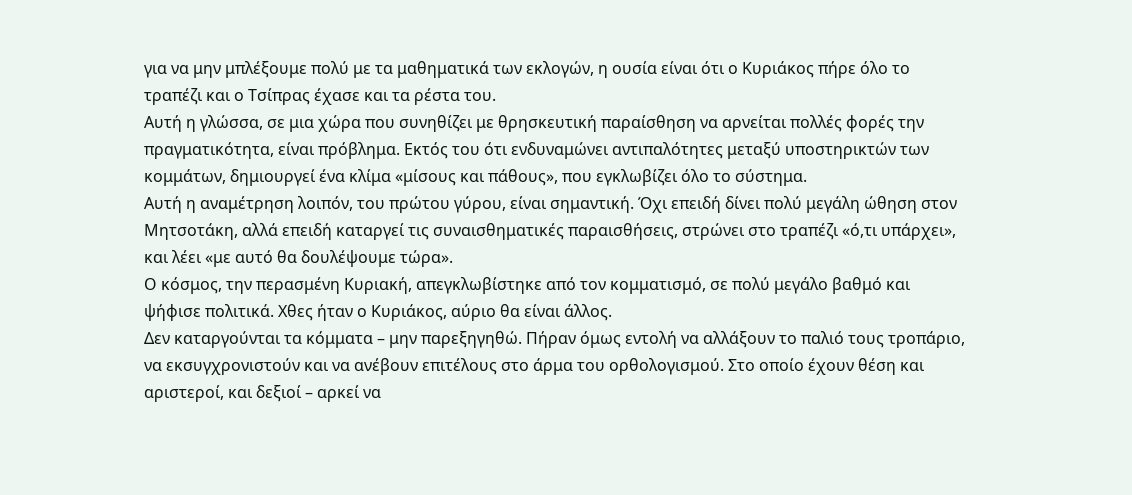για να μην μπλέξουμε πολύ με τα μαθηματικά των εκλογών, η ουσία είναι ότι ο Κυριάκος πήρε όλο το τραπέζι και ο Τσίπρας έχασε και τα ρέστα του.
Αυτή η γλώσσα, σε μια χώρα που συνηθίζει με θρησκευτική παραίσθηση να αρνείται πολλές φορές την πραγματικότητα, είναι πρόβλημα. Εκτός του ότι ενδυναμώνει αντιπαλότητες μεταξύ υποστηρικτών των κομμάτων, δημιουργεί ένα κλίμα «μίσους και πάθους», που εγκλωβίζει όλο το σύστημα.
Αυτή η αναμέτρηση λοιπόν, του πρώτου γύρου, είναι σημαντική. Όχι επειδή δίνει πολύ μεγάλη ώθηση στον Μητσοτάκη, αλλά επειδή καταργεί τις συναισθηματικές παραισθήσεις, στρώνει στο τραπέζι «ό,τι υπάρχει», και λέει «με αυτό θα δουλέψουμε τώρα».
Ο κόσμος, την περασμένη Κυριακή, απεγκλωβίστηκε από τον κομματισμό, σε πολύ μεγάλο βαθμό και ψήφισε πολιτικά. Χθες ήταν ο Κυριάκος, αύριο θα είναι άλλος.
Δεν καταργούνται τα κόμματα – μην παρεξηγηθώ. Πήραν όμως εντολή να αλλάξουν το παλιό τους τροπάριο, να εκσυγχρονιστούν και να ανέβουν επιτέλους στο άρμα του ορθολογισμού. Στο οποίο έχουν θέση και αριστεροί, και δεξιοί – αρκεί να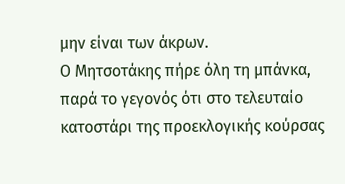μην είναι των άκρων.
Ο Μητσοτάκης πήρε όλη τη μπάνκα, παρά το γεγονός ότι στο τελευταίο κατοστάρι της προεκλογικής κούρσας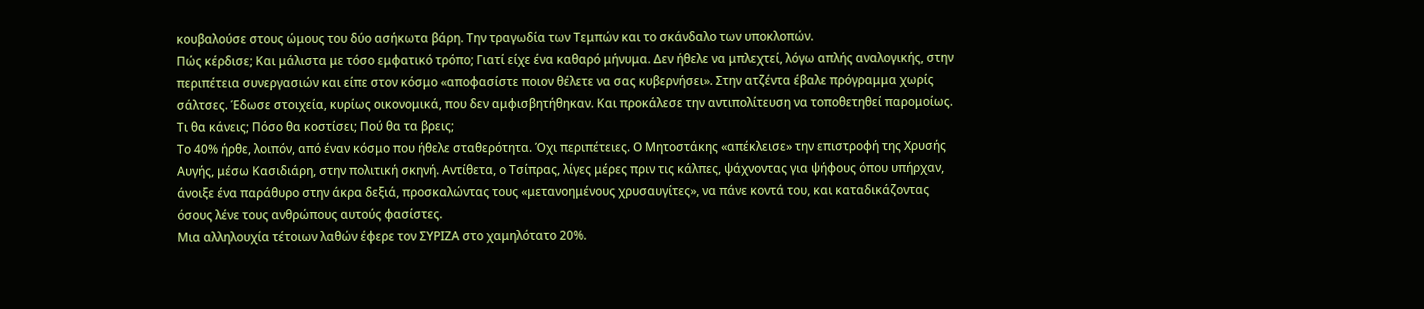κουβαλούσε στους ώμους του δύο ασήκωτα βάρη. Την τραγωδία των Τεμπών και το σκάνδαλο των υποκλοπών.
Πώς κέρδισε; Και μάλιστα με τόσο εμφατικό τρόπο; Γιατί είχε ένα καθαρό μήνυμα. Δεν ήθελε να μπλεχτεί, λόγω απλής αναλογικής, στην περιπέτεια συνεργασιών και είπε στον κόσμο «αποφασίστε ποιον θέλετε να σας κυβερνήσει». Στην ατζέντα έβαλε πρόγραμμα χωρίς σάλτσες. Έδωσε στοιχεία, κυρίως οικονομικά, που δεν αμφισβητήθηκαν. Και προκάλεσε την αντιπολίτευση να τοποθετηθεί παρομοίως. Τι θα κάνεις; Πόσο θα κοστίσει; Πού θα τα βρεις;
Το 40% ήρθε, λοιπόν, από έναν κόσμο που ήθελε σταθερότητα. Όχι περιπέτειες. Ο Μητοστάκης «απέκλεισε» την επιστροφή της Χρυσής Αυγής, μέσω Κασιδιάρη, στην πολιτική σκηνή. Αντίθετα, ο Τσίπρας, λίγες μέρες πριν τις κάλπες, ψάχνοντας για ψήφους όπου υπήρχαν, άνοιξε ένα παράθυρο στην άκρα δεξιά, προσκαλώντας τους «μετανοημένους χρυσαυγίτες», να πάνε κοντά του, και καταδικάζοντας όσους λένε τους ανθρώπους αυτούς φασίστες.
Μια αλληλουχία τέτοιων λαθών έφερε τον ΣΥΡΙΖΑ στο χαμηλότατο 20%.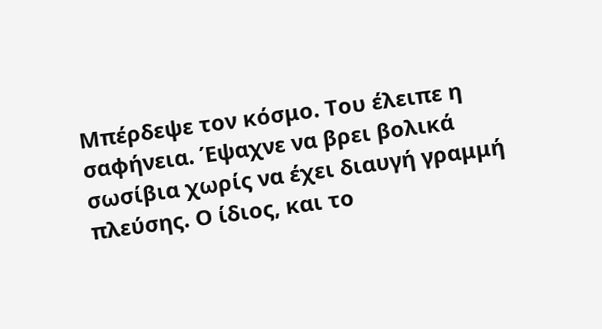Μπέρδεψε τον κόσμο. Του έλειπε η σαφήνεια. Έψαχνε να βρει βολικά σωσίβια χωρίς να έχει διαυγή γραμμή πλεύσης. Ο ίδιος, και το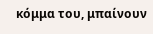κόμμα του, μπαίνουν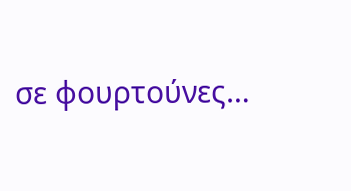σε φουρτούνες…